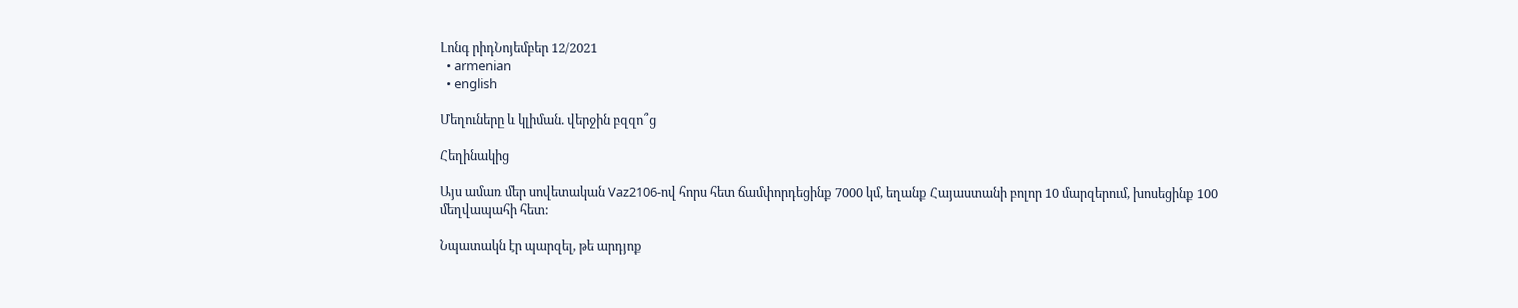Լոնգ րիդՆոյեմբեր 12/2021
  • armenian
  • english

Մեղուները և կլիման. վերջին բզզո՞ց

Հեղինակից

Այս ամառ մեր սովետական Vaz2106-ով հորս հետ ճամփորդեցինք 7000 կմ, եղանք Հայաստանի բոլոր 10 մարզերում, խոսեցինք 100 մեղվապահի հետ:

Նպատակն էր պարզել, թե արդյոք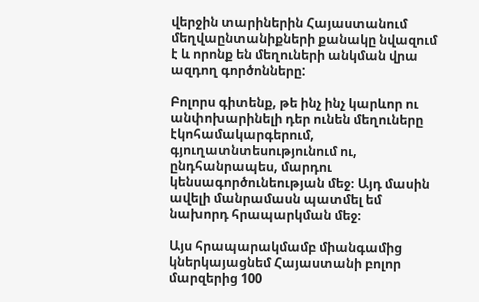վերջին տարիներին Հայաստանում մեղվաընտանիքների քանակը նվազում է և որոնք են մեղուների անկման վրա ազդող գործոնները:

Բոլորս գիտենք, թե ինչ ինչ կարևոր ու անփոխարինելի դեր ունեն մեղուները էկոհամակարգերում, գյուղատնտեսությունում ու, ընդհանրապես, մարդու կենսագործունեության մեջ։ Այդ մասին ավելի մանրամասն պատմել եմ նախորդ հրապարկման մեջ։

Այս հրապարակմամբ միանգամից կներկայացնեմ Հայաստանի բոլոր մարզերից 100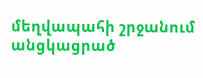մեղվապահի շրջանում անցկացրած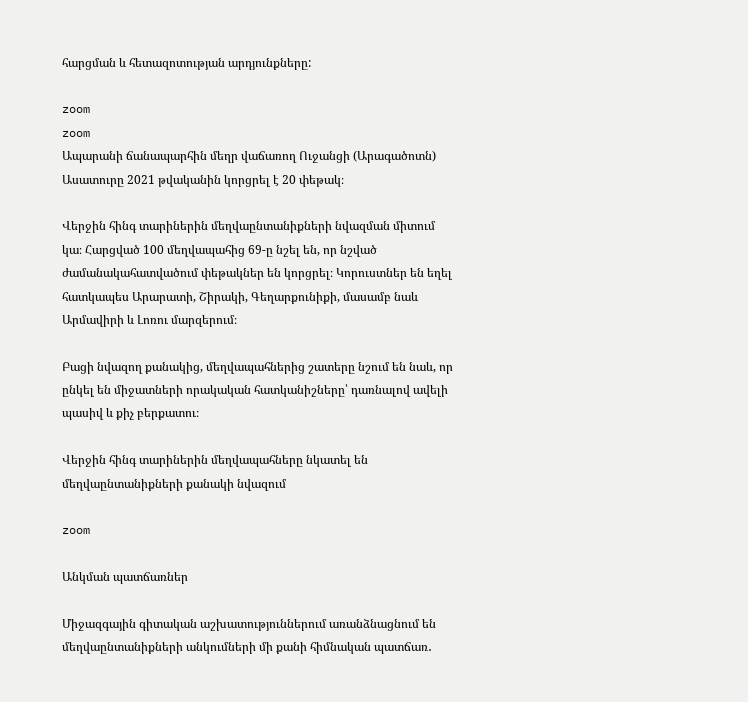հարցման և հետազոտության արդյունքները:

zoom
zoom
Ապարանի ճանապարհին մեղր վաճառող Ուջանցի (Արագածոտն) Ասատուրը 2021 թվականին կորցրել է 20 փեթակ։

Վերջին հինգ տարիներին մեղվաընտանիքների նվազման միտում կա։ Հարցված 100 մեղվապահից 69-ը նշել են, որ նշված ժամանակահատվածում փեթակներ են կորցրել։ Կորուստներ են եղել հատկապես Արարատի, Շիրակի, Գեղարքունիքի, մասամբ նաև Արմավիրի և Լոռու մարզերում։

Բացի նվազող քանակից, մեղվապահներից շատերը նշում են նաև, որ ընկել են միջատների որակական հատկանիշները՝ դառնալով ավելի պասիվ և քիչ բերքատու։

Վերջին հինգ տարիներին մեղվապահները նկատել են մեղվաընտանիքների քանակի նվազում

zoom

Անկման պատճառներ

Միջազգային գիտական աշխատություններում առանձնացնում են մեղվաընտանիքների անկումների մի քանի հիմնական պատճառ․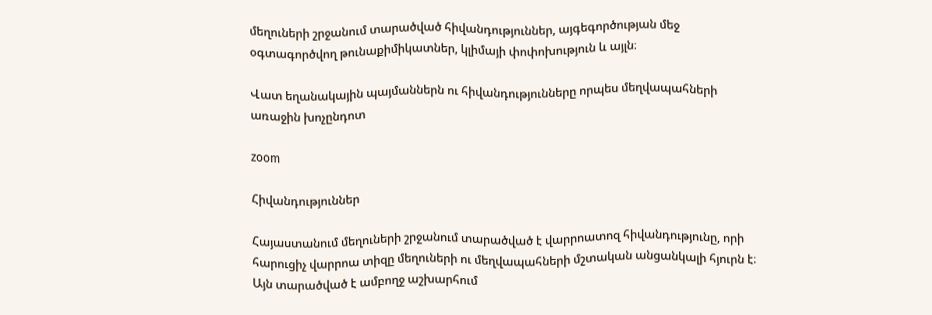մեղուների շրջանում տարածված հիվանդություններ, այգեգործության մեջ օգտագործվող թունաքիմիկատներ, կլիմայի փոփոխություն և այլն։

Վատ եղանակային պայմաններն ու հիվանդությունները որպես մեղվապահների առաջին խոչընդոտ

zoom

Հիվանդություններ

Հայաստանում մեղուների շրջանում տարածված է վարրոատոզ հիվանդությունը, որի հարուցիչ վարրոա տիզը մեղուների ու մեղվապահների մշտական անցանկալի հյուրն է։ Այն տարածված է ամբողջ աշխարհում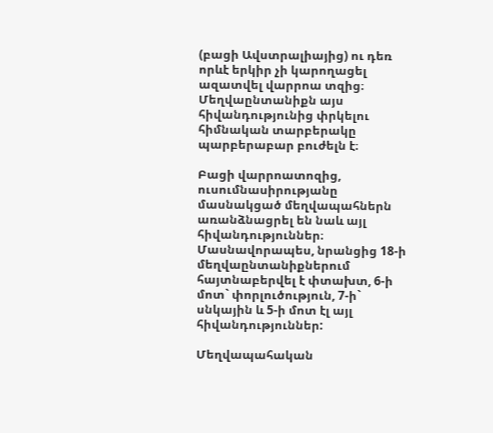(բացի Ավստրալիայից) ու դեռ որևէ երկիր չի կարողացել ազատվել վարրոա տզից։ Մեղվաընտանիքն այս հիվանդությունից փրկելու հիմնական տարբերակը պարբերաբար բուժելն է։

Բացի վարրոատոզից, ուսումնասիրությանը մասնակցած մեղվապահներն առանձնացրել են նաև այլ հիվանդություններ։ Մասնավորապես, նրանցից 18-ի մեղվաընտանիքներում հայտնաբերվել է փտախտ, 6-ի մոտ` փորլուծություն, 7-ի` սնկային և 5-ի մոտ էլ այլ հիվանդություններ:

Մեղվապահական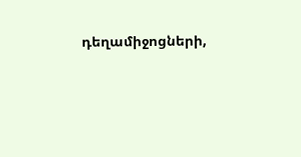դեղամիջոցների,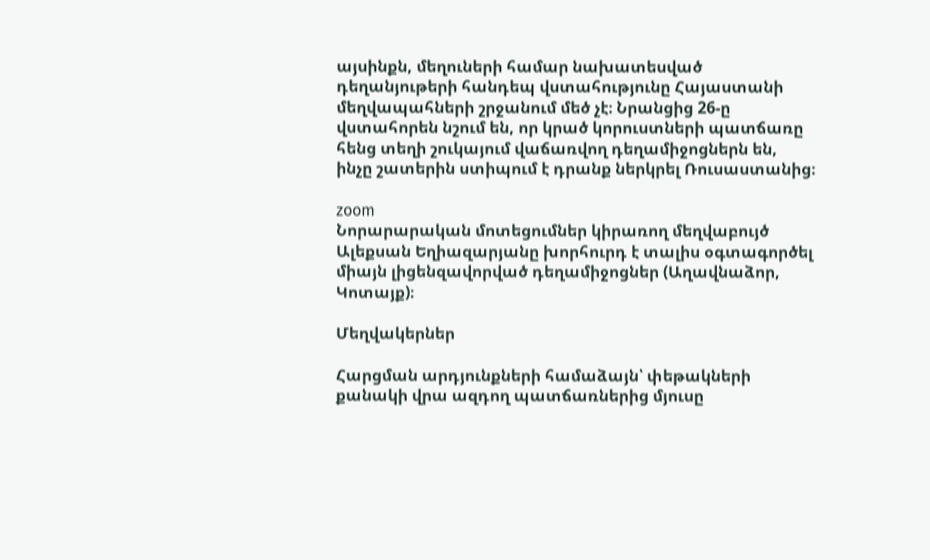այսինքն, մեղուների համար նախատեսված դեղանյութերի հանդեպ վստահությունը Հայաստանի մեղվապահների շրջանում մեծ չէ։ Նրանցից 26-ը վստահորեն նշում են, որ կրած կորուստների պատճառը հենց տեղի շուկայում վաճառվող դեղամիջոցներն են, ինչը շատերին ստիպում է դրանք ներկրել Ռուսաստանից։

zoom
Նորարարական մոտեցումներ կիրառող մեղվաբույծ Ալեքսան Եղիազարյանը խորհուրդ է տալիս օգտագործել միայն լիցենզավորված դեղամիջոցներ (Աղավնաձոր, Կոտայք)։

Մեղվակերներ

Հարցման արդյունքների համաձայն՝ փեթակների քանակի վրա ազդող պատճառներից մյուսը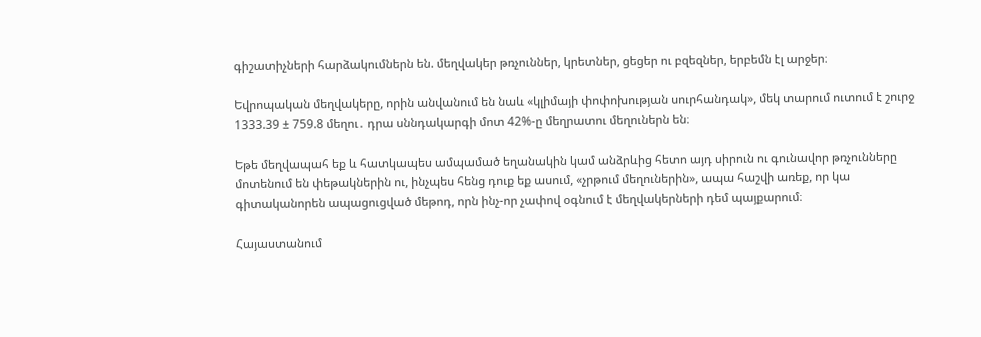գիշատիչների հարձակումներն են. մեղվակեր թռչուններ, կրետներ, ցեցեր ու բզեզներ, երբեմն էլ արջեր։

Եվրոպական մեղվակերը, որին անվանում են նաև «կլիմայի փոփոխության սուրհանդակ», մեկ տարում ուտում է շուրջ 1333.39 ± 759.8 մեղու․ դրա սննդակարգի մոտ 42%-ը մեղրատու մեղուներն են։

Եթե մեղվապահ եք և հատկապես ամպամած եղանակին կամ անձրևից հետո այդ սիրուն ու գունավոր թռչունները մոտենում են փեթակներին ու, ինչպես հենց դուք եք ասում, «չրթում մեղուներին», ապա հաշվի առեք, որ կա գիտականորեն ապացուցված մեթոդ, որն ինչ-որ չափով օգնում է մեղվակերների դեմ պայքարում։

Հայաստանում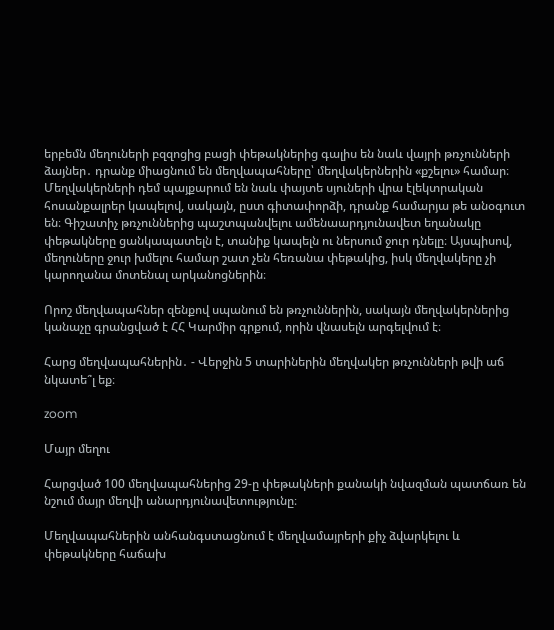երբեմն մեղուների բզզոցից բացի փեթակներից գալիս են նաև վայրի թռչունների ձայներ․ դրանք միացնում են մեղվապահները՝ մեղվակերներին «քշելու» համար։ Մեղվակերների դեմ պայքարում են նաև փայտե սյուների վրա էլեկտրական հոսանքալրեր կապելով, սակայն, ըստ գիտափորձի, դրանք համարյա թե անօգուտ են։ Գիշատիչ թռչուններից պաշտպանվելու ամենաարդյունավետ եղանակը փեթակները ցանկապատելն է, տանիք կապելն ու ներսում ջուր դնելը։ Այսպիսով, մեղուները ջուր խմելու համար շատ չեն հեռանա փեթակից, իսկ մեղվակերը չի կարողանա մոտենալ արկանոցներին։

Որոշ մեղվապահներ զենքով սպանում են թռչուններին, սակայն մեղվակերներից կանաչը գրանցված է ՀՀ Կարմիր գրքում, որին վնասելն արգելվում է։

Հարց մեղվապահներին․ - Վերջին 5 տարիներին մեղվակեր թռչունների թվի աճ նկատե՞լ եք։

zoom

Մայր մեղու

Հարցված 100 մեղվապահներից 29-ը փեթակների քանակի նվազման պատճառ են նշում մայր մեղվի անարդյունավետությունը։

Մեղվապահներին անհանգստացնում է մեղվամայրերի քիչ ձվարկելու և փեթակները հաճախ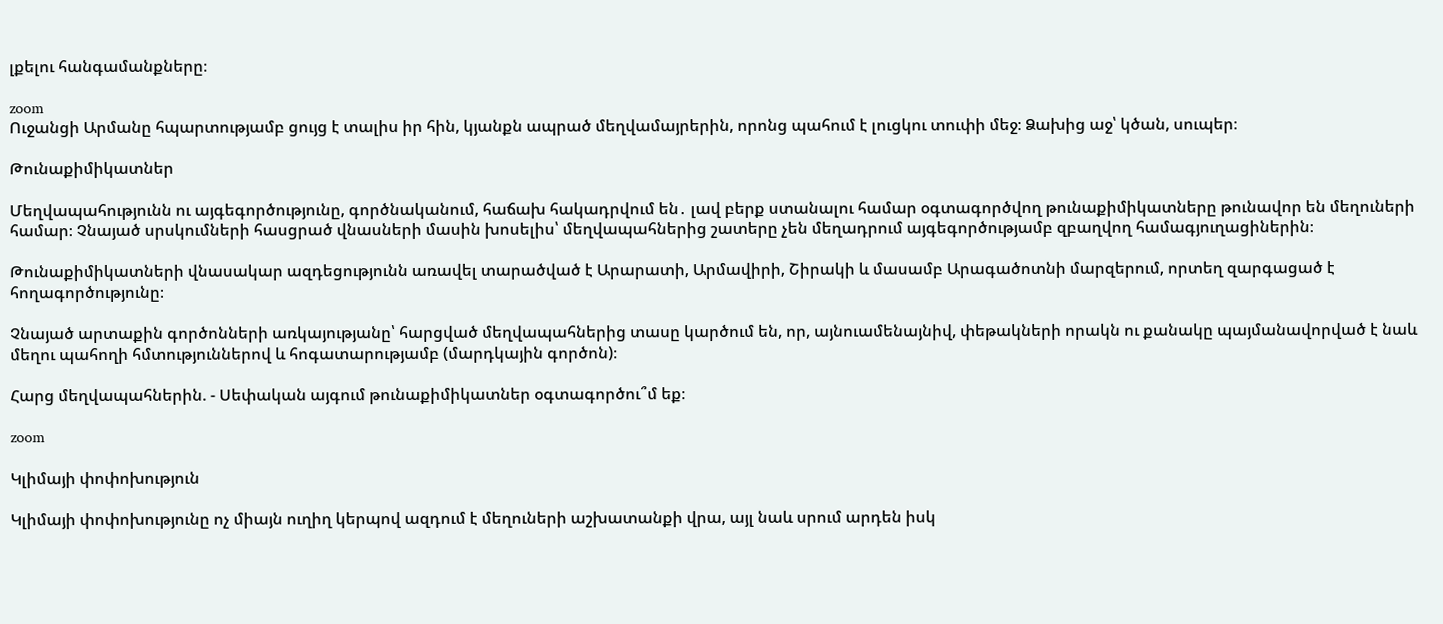լքելու հանգամանքները։

zoom
Ուջանցի Արմանը հպարտությամբ ցույց է տալիս իր հին, կյանքն ապրած մեղվամայրերին, որոնց պահում է լուցկու տուփի մեջ։ Ձախից աջ՝ կծան, սուպեր։

Թունաքիմիկատներ

Մեղվապահությունն ու այգեգործությունը, գործնականում, հաճախ հակադրվում են․ լավ բերք ստանալու համար օգտագործվող թունաքիմիկատները թունավոր են մեղուների համար։ Չնայած սրսկումների հասցրած վնասների մասին խոսելիս՝ մեղվապահներից շատերը չեն մեղադրում այգեգործությամբ զբաղվող համագյուղացիներին։

Թունաքիմիկատների վնասակար ազդեցությունն առավել տարածված է Արարատի, Արմավիրի, Շիրակի և մասամբ Արագածոտնի մարզերում, որտեղ զարգացած է հողագործությունը։

Չնայած արտաքին գործոնների առկայությանը՝ հարցված մեղվապահներից տասը կարծում են, որ, այնուամենայնիվ, փեթակների որակն ու քանակը պայմանավորված է նաև մեղու պահողի հմտություններով և հոգատարությամբ (մարդկային գործոն)։

Հարց մեղվապահներին. - Սեփական այգում թունաքիմիկատներ օգտագործու՞մ եք։

zoom

Կլիմայի փոփոխություն

Կլիմայի փոփոխությունը ոչ միայն ուղիղ կերպով ազդում է մեղուների աշխատանքի վրա, այլ նաև սրում արդեն իսկ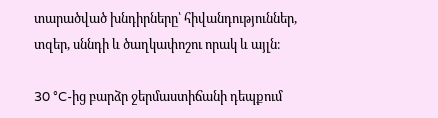տարածված խնդիրները՝ հիվանդություններ, տզեր, սննդի և ծաղկափոշու որակ և այլն։

30 °C-ից բարձր ջերմաստիճանի դեպքում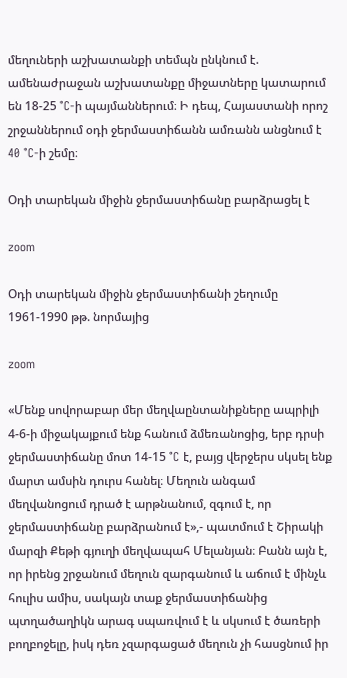մեղուների աշխատանքի տեմպն ընկնում է. ամենաժրաջան աշխատանքը միջատները կատարում են 18-25 °C-ի պայմաններում։ Ի դեպ, Հայաստանի որոշ շրջաններում օդի ջերմաստիճանն ամռանն անցնում է 40 °C-ի շեմը։

Օդի տարեկան միջին ջերմաստիճանը բարձրացել է

zoom

Օդի տարեկան միջին ջերմաստիճանի շեղումը 1961-1990 թթ. նորմայից

zoom

«Մենք սովորաբար մեր մեղվաընտանիքները ապրիլի 4-6-ի միջակայքում ենք հանում ձմեռանոցից, երբ դրսի ջերմաստիճանը մոտ 14-15 °C է, բայց վերջերս սկսել ենք մարտ ամսին դուրս հանել։ Մեղուն անգամ մեղվանոցում դրած է արթնանում, զգում է, որ ջերմաստիճանը բարձրանում է»,- պատմում է Շիրակի մարզի Քեթի գյուղի մեղվապահ Մելանյան։ Բանն այն է, որ իրենց շրջանում մեղուն զարգանում և աճում է մինչև հուլիս ամիս, սակայն տաք ջերմաստիճանից պտղածաղիկն արագ սպառվում է և սկսում է ծառերի բողբոջելը, իսկ դեռ չզարգացած մեղուն չի հասցնում իր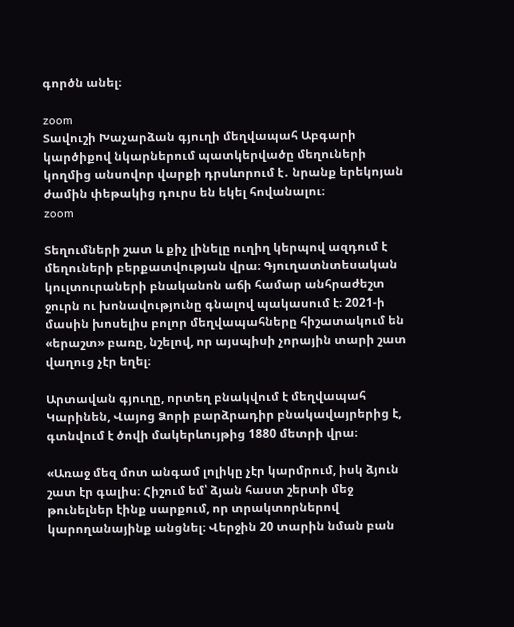գործն անել։

zoom
Տավուշի Խաչարձան գյուղի մեղվապահ Աբգարի կարծիքով նկարներում պատկերվածը մեղուների կողմից անսովոր վարքի դրսևորում է․ նրանք երեկոյան ժամին փեթակից դուրս են եկել հովանալու։
zoom

Տեղումների շատ և քիչ լինելը ուղիղ կերպով ազդում է մեղուների բերքատվության վրա։ Գյուղատնտեսական կուլտուրաների բնականոն աճի համար անհրաժեշտ ջուրն ու խոնավությունը գնալով պակասում է։ 2021-ի մասին խոսելիս բոլոր մեղվապահները հիշատակում են «երաշտ» բառը, նշելով, որ այսպիսի չորային տարի շատ վաղուց չէր եղել։

Արտավան գյուղը, որտեղ բնակվում է մեղվապահ Կարինեն, Վայոց Ձորի բարձրադիր բնակավայրերից է, գտնվում է ծովի մակերևույթից 1880 մետրի վրա։

«Առաջ մեզ մոտ անգամ լոլիկը չէր կարմրում, իսկ ձյուն շատ էր գալիս։ Հիշում եմ՝ ձյան հաստ շերտի մեջ թունելներ էինք սարքում, որ տրակտորներով կարողանայինք անցնել։ Վերջին 20 տարին նման բան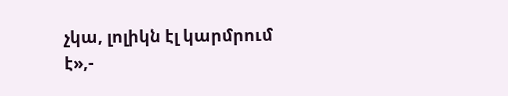չկա, լոլիկն էլ կարմրում է»,-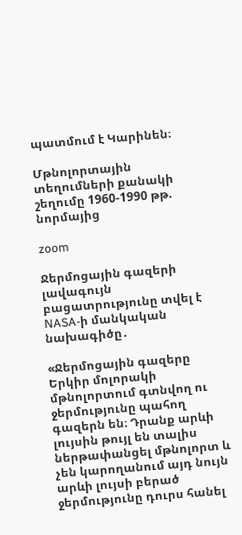պատմում է Կարինեն։

Մթնոլորտային տեղումների քանակի շեղումը 1960-1990 թթ. նորմայից

zoom

Ջերմոցային գազերի լավագույն բացատրությունը տվել է NASA-ի մանկական նախագիծը․

«Ջերմոցային գազերը Երկիր մոլորակի մթնոլորտում գտնվող ու ջերմությունը պահող գազերն են։ Դրանք արևի լույսին թույլ են տալիս ներթափանցել մթնոլորտ և չեն կարողանում այդ նույն արևի լույսի բերած ջերմությունը դուրս հանել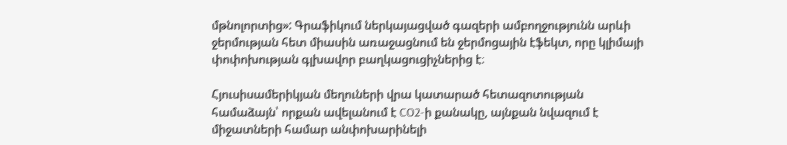մթնոլորտից»: Գրաֆիկում ներկայացված գազերի ամբողջությունն արևի ջերմության հետ միասին առաջացնում են ջերմոցային էֆեկտ, որը կլիմայի փոփոխության գլխավոր բաղկացուցիչներից է։

Հյուսիսամերիկյան մեղուների վրա կատարած հետազոտության համաձայն՝ որքան ավելանում է CO2-ի քանակը, այնքան նվազում է միջատների համար անփոխարինելի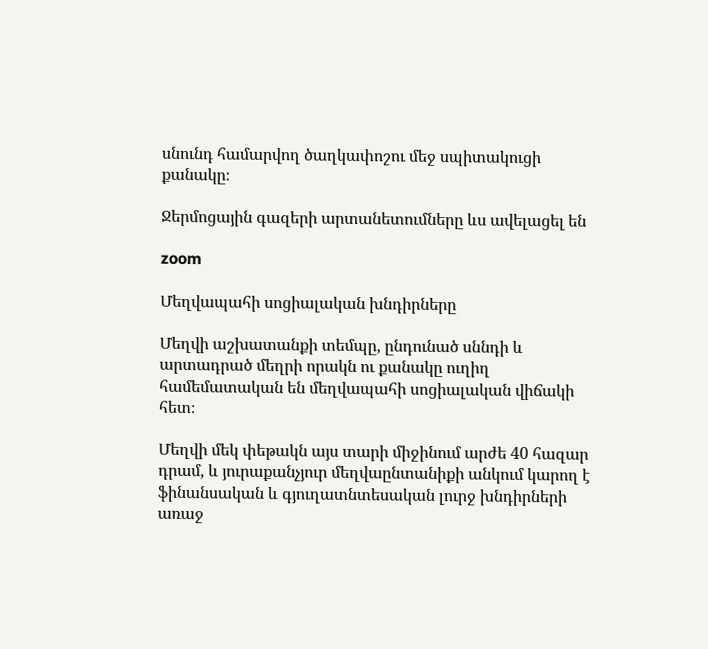սնունդ համարվող ծաղկափոշու մեջ սպիտակուցի քանակը։

Ջերմոցային գազերի արտանետումները ևս ավելացել են

zoom

Մեղվապահի սոցիալական խնդիրները

Մեղվի աշխատանքի տեմպը, ընդունած սննդի և արտադրած մեղրի որակն ու քանակը ուղիղ համեմատական են մեղվապահի սոցիալական վիճակի հետ։

Մեղվի մեկ փեթակն այս տարի միջինում արժե 40 հազար դրամ, և յուրաքանչյուր մեղվաընտանիքի անկում կարող է ֆինանսական և գյուղատնտեսական լուրջ խնդիրների առաջ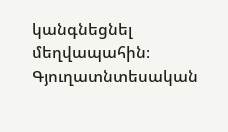կանգնեցնել մեղվապահին։ Գյուղատնտեսական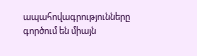ապահովագրությունները գործում են միայն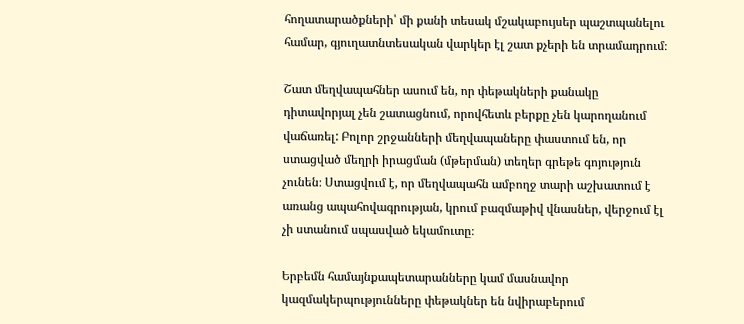հողատարածքների՝ մի քանի տեսակ մշակաբույսեր պաշտպանելու համար, գյուղատնտեսական վարկեր էլ շատ քչերի են տրամադրում։

Շատ մեղվապահներ ասում են, որ փեթակների քանակը դիտավորյալ չեն շատացնում, որովհետև բերքը չեն կարողանում վաճառել: Բոլոր շրջանների մեղվապաները փաստում են, որ ստացված մեղրի իրացման (մթերման) տեղեր գրեթե գոյություն չունեն։ Ստացվում է, որ մեղվապահն ամբողջ տարի աշխատում է առանց ապահովագրության, կրում բազմաթիվ վնասներ, վերջում էլ չի ստանում սպասված եկամուտը։

Երբեմն համայնքապետարանները կամ մասնավոր կազմակերպությունները փեթակներ են նվիրաբերում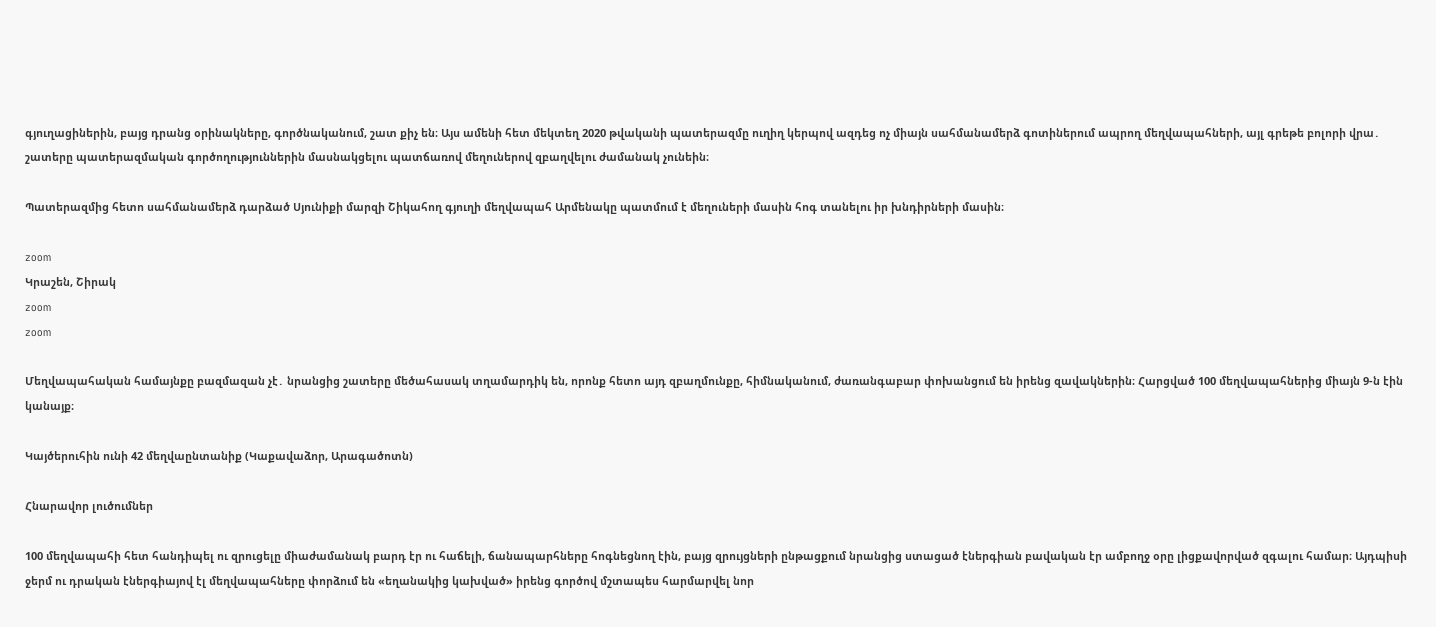գյուղացիներին, բայց դրանց օրինակները, գործնականում, շատ քիչ են։ Այս ամենի հետ մեկտեղ 2020 թվականի պատերազմը ուղիղ կերպով ազդեց ոչ միայն սահմանամերձ գոտիներում ապրող մեղվապահների, այլ գրեթե բոլորի վրա․ շատերը պատերազմական գործողություններին մասնակցելու պատճառով մեղուներով զբաղվելու ժամանակ չունեին։

Պատերազմից հետո սահմանամերձ դարձած Սյունիքի մարզի Շիկահող գյուղի մեղվապահ Արմենակը պատմում է մեղուների մասին հոգ տանելու իր խնդիրների մասին։

zoom
Կրաշեն, Շիրակ
zoom
zoom

Մեղվապահական համայնքը բազմազան չէ․ նրանցից շատերը մեծահասակ տղամարդիկ են, որոնք հետո այդ զբաղմունքը, հիմնականում, ժառանգաբար փոխանցում են իրենց զավակներին։ Հարցված 100 մեղվապահներից միայն 9-ն էին կանայք։

Կայծերուհին ունի 42 մեղվաընտանիք (Կաքավաձոր, Արագածոտն)

Հնարավոր լուծումներ

100 մեղվապահի հետ հանդիպել ու զրուցելը միաժամանակ բարդ էր ու հաճելի, ճանապարհները հոգնեցնող էին, բայց զրույցների ընթացքում նրանցից ստացած էներգիան բավական էր ամբողջ օրը լիցքավորված զգալու համար։ Այդպիսի ջերմ ու դրական էներգիայով էլ մեղվապահները փորձում են «եղանակից կախված» իրենց գործով մշտապես հարմարվել նոր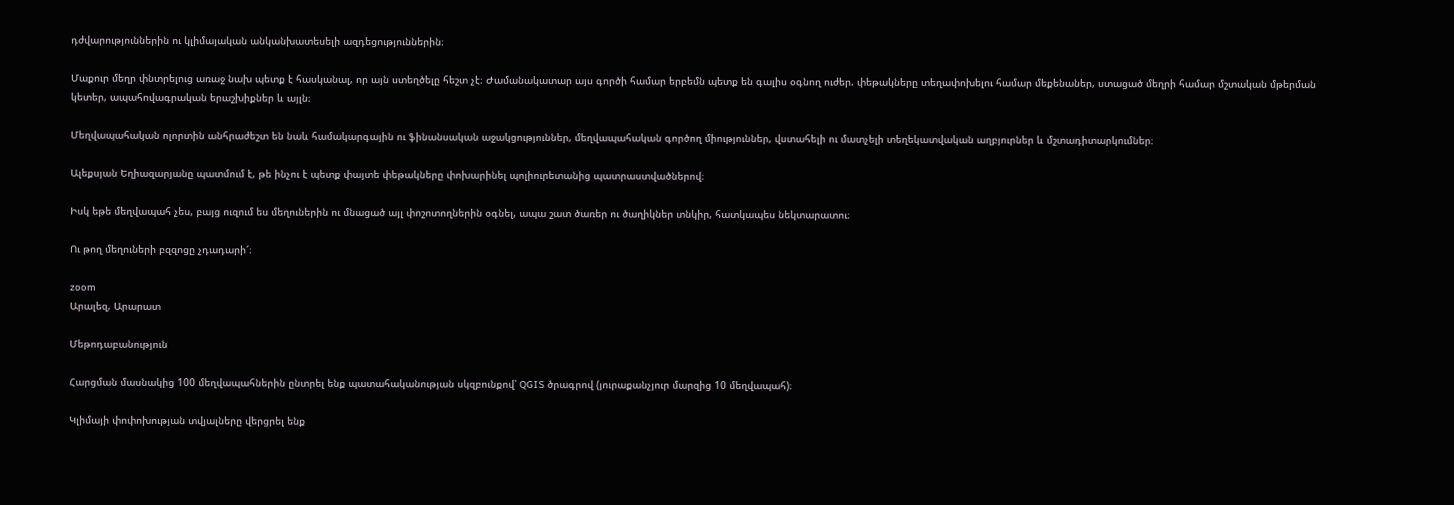դժվարություններին ու կլիմայական անկանխատեսելի ազդեցություններին։

Մաքուր մեղր փնտրելուց առաջ նախ պետք է հասկանալ, որ այն ստեղծելը հեշտ չէ։ Ժամանակատար այս գործի համար երբեմն պետք են գալիս օգնող ուժեր. փեթակները տեղափոխելու համար մեքենաներ, ստացած մեղրի համար մշտական մթերման կետեր, ապահովագրական երաշխիքներ և այլն։

Մեղվապահական ոլորտին անհրաժեշտ են նաև համակարգային ու ֆինանսական աջակցություններ, մեղվապահական գործող միություններ, վստահելի ու մատչելի տեղեկատվական աղբյուրներ և մշտադիտարկումներ։

Ալեքսյան Եղիազարյանը պատմում է, թե ինչու է պետք փայտե փեթակները փոխարինել պոլիուրետանից պատրաստվածներով։

Իսկ եթե մեղվապահ չես, բայց ուզում ես մեղուներին ու մնացած այլ փոշոտողներին օգնել, ապա շատ ծառեր ու ծաղիկներ տնկիր, հատկապես նեկտարատու։

Ու թող մեղուների բզզոցը չդադարի՜։

zoom
Արալեզ, Արարատ

Մեթոդաբանություն

Հարցման մասնակից 100 մեղվապահներին ընտրել ենք պատահականության սկզբունքով՝ QGIS ծրագրով (յուրաքանչյուր մարզից 10 մեղվապահ)։

Կլիմայի փոփոխության տվյալները վերցրել ենք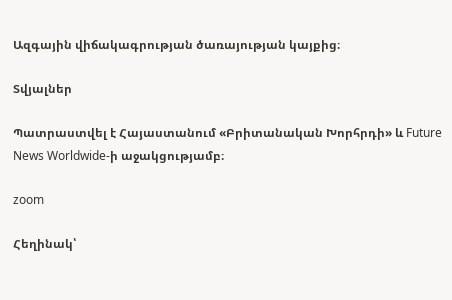Ազգային վիճակագրության ծառայության կայքից։

Տվյալներ

Պատրաստվել է Հայաստանում «Բրիտանական Խորհրդի» և Future News Worldwide-ի աջակցությամբ։

zoom

Հեղինակ՝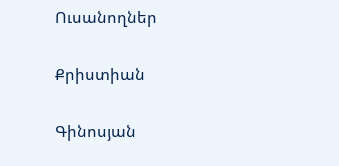Ուսանողներ

Քրիստիան

Գինոսյան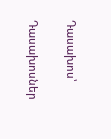Դասախոս՝

Դասախոսներ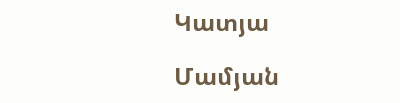Կատյա

Մամյան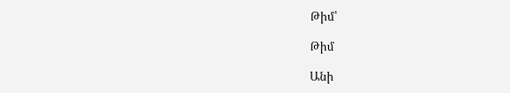Թիմ՝

Թիմ

Անի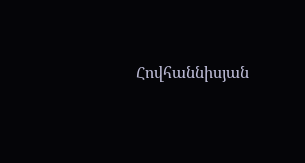Հովհաննիսյան